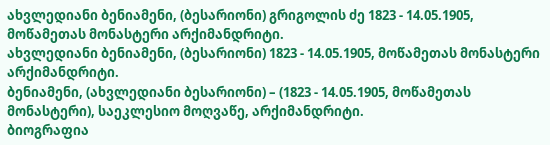ახვლედიანი ბენიამენი, (ბესარიონი) გრიგოლის ძე 1823 - 14.05.1905, მოწამეთას მონასტერი არქიმანდრიტი.
ახვლედიანი ბენიამენი, (ბესარიონი) 1823 - 14.05.1905, მოწამეთას მონასტერი არქიმანდრიტი.
ბენიამენი, (ახვლედიანი ბესარიონი) – (1823 - 14.05.1905, მოწამეთას მონასტერი), საეკლესიო მოღვაწე, არქიმანდრიტი.
ბიოგრაფია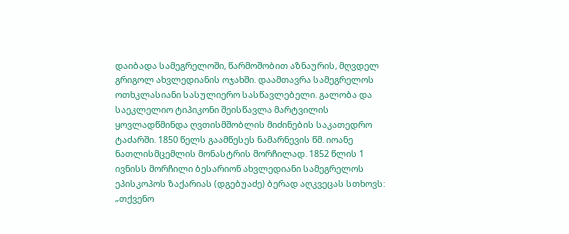დაიბადა სამეგრელოში, წარმოშობით აზნაურის, მღვდელ გრიგოლ ახვლედიანის ოჯახში. დაამთავრა სამეგრელოს ოთხკლასიანი სასულიერო სასწავლებელი. გალობა და საეკლელიო ტიპიკონი შეისწავლა მარტვილის ყოვლადწმინდა ღვთისმშობლის მიძინების საკათედრო ტაძარში. 1850 წელს გაამწესეს ნამარნევის წმ. იოანე ნათლისმცემლის მონასტრის მორჩილად. 1852 წლის 1 ივნისს მორჩილი ბესარიონ ახვლედიანი სამეგრელოს ეპისკოპოს ზაქარიას (დგებუაძე) ბერად აღკვეცას სთხოვს: „თქვენო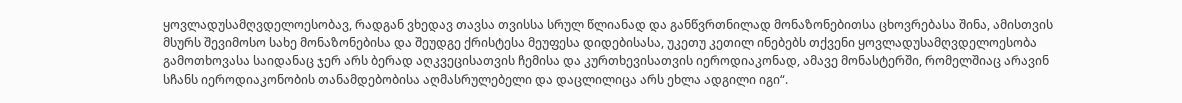ყოვლადუსამღვდელოესობავ, რადგან ვხედავ თავსა თვისსა სრულ წლიანად და განწვრთნილად მონაზონებითსა ცხოვრებასა შინა, ამისთვის მსურს შევიმოსო სახე მონაზონებისა და შეუდგე ქრისტესა მეუფესა დიდებისასა, უკეთუ კეთილ ინებებს თქვენი ყოვლადუსამღვდელოესობა გამოთხოვასა საიდანაც ჯერ არს ბერად აღკვეცისათვის ჩემისა და კურთხევისათვის იეროდიაკონად, ამავე მონასტერში, რომელშიაც არავინ სჩანს იეროდიაკონობის თანამდებობისა აღმასრულებელი და დაცლილიცა არს ეხლა ადგილი იგი“.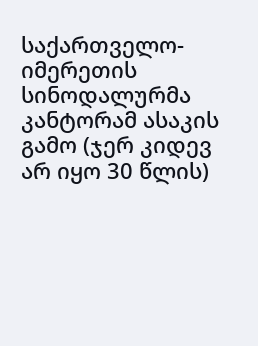საქართველო-იმერეთის სინოდალურმა კანტორამ ასაკის გამო (ჯერ კიდევ არ იყო 30 წლის)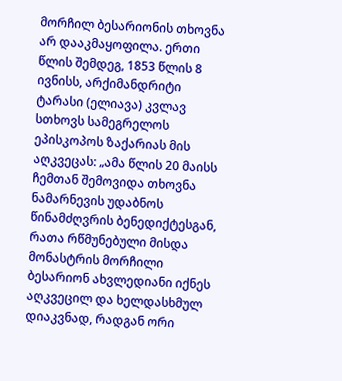მორჩილ ბესარიონის თხოვნა არ დააკმაყოფილა. ერთი წლის შემდეგ, 1853 წლის 8 ივნისს, არქიმანდრიტი ტარასი (ელიავა) კვლავ სთხოვს სამეგრელოს ეპისკოპოს ზაქარიას მის აღკვეცას: „ამა წლის 20 მაისს ჩემთან შემოვიდა თხოვნა ნამარნევის უდაბნოს წინამძღვრის ბენედიქტესგან, რათა რწმუნებული მისდა მონასტრის მორჩილი ბესარიონ ახვლედიანი იქნეს აღკვეცილ და ხელდასხმულ დიაკვნად, რადგან ორი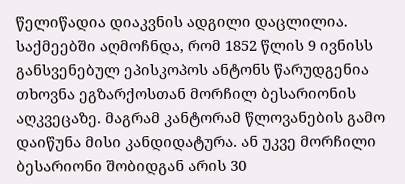წელიწადია დიაკვნის ადგილი დაცლილია. საქმეებში აღმოჩნდა, რომ 1852 წლის 9 ივნისს განსვენებულ ეპისკოპოს ანტონს წარუდგენია თხოვნა ეგზარქოსთან მორჩილ ბესარიონის აღკვეცაზე. მაგრამ კანტორამ წლოვანების გამო დაიწუნა მისი კანდიდატურა. ან უკვე მორჩილი ბესარიონი შობიდგან არის 30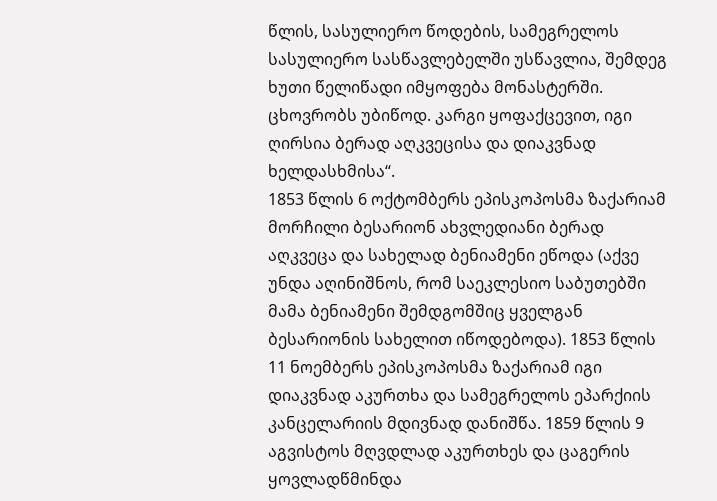წლის, სასულიერო წოდების, სამეგრელოს სასულიერო სასწავლებელში უსწავლია, შემდეგ ხუთი წელიწადი იმყოფება მონასტერში. ცხოვრობს უბიწოდ. კარგი ყოფაქცევით, იგი ღირსია ბერად აღკვეცისა და დიაკვნად ხელდასხმისა“.
1853 წლის 6 ოქტომბერს ეპისკოპოსმა ზაქარიამ მორჩილი ბესარიონ ახვლედიანი ბერად აღკვეცა და სახელად ბენიამენი ეწოდა (აქვე უნდა აღინიშნოს, რომ საეკლესიო საბუთებში მამა ბენიამენი შემდგომშიც ყველგან ბესარიონის სახელით იწოდებოდა). 1853 წლის 11 ნოემბერს ეპისკოპოსმა ზაქარიამ იგი დიაკვნად აკურთხა და სამეგრელოს ეპარქიის კანცელარიის მდივნად დანიშწა. 1859 წლის 9 აგვისტოს მღვდლად აკურთხეს და ცაგერის ყოვლადწმინდა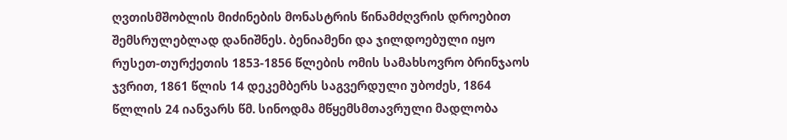ღვთისმშობლის მიძინების მონასტრის წინამძღვრის დროებით შემსრულებლად დანიშნეს. ბენიამენი და ჯილდოებული იყო რუსეთ-თურქეთის 1853-1856 წლების ომის სამახსოვრო ბრინჯაოს ჯვრით, 1861 წლის 14 დეკემბერს საგვერდული უბოძეს, 1864 წლლის 24 იანვარს წმ. სინოდმა მწყემსმთავრული მადლობა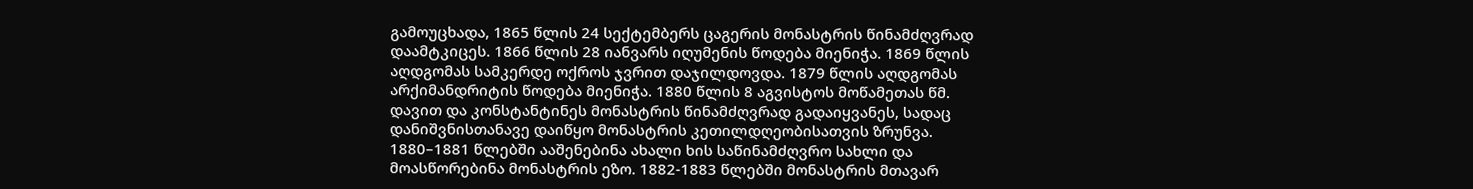გამოუცხადა, 1865 წლის 24 სექტემბერს ცაგერის მონასტრის წინამძღვრად დაამტკიცეს. 1866 წლის 28 იანვარს იღუმენის წოდება მიენიჭა. 1869 წლის აღდგომას სამკერდე ოქროს ჯვრით დაჯილდოვდა. 1879 წლის აღდგომას არქიმანდრიტის წოდება მიენიჭა. 1880 წლის 8 აგვისტოს მოწამეთას წმ. დავით და კონსტანტინეს მონასტრის წინამძღვრად გადაიყვანეს, სადაც დანიშვნისთანავე დაიწყო მონასტრის კეთილდღეობისათვის ზრუნვა. 1880–1881 წლებში ააშენებინა ახალი ხის საწინამძღვრო სახლი და მოასწორებინა მონასტრის ეზო. 1882-1883 წლებში მონასტრის მთავარ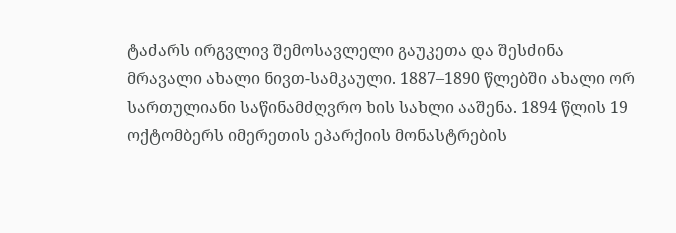ტაძარს ირგვლივ შემოსავლელი გაუკეთა და შესძინა მრავალი ახალი ნივთ-სამკაული. 1887–1890 წლებში ახალი ორ სართულიანი საწინამძღვრო ხის სახლი ააშენა. 1894 წლის 19 ოქტომბერს იმერეთის ეპარქიის მონასტრების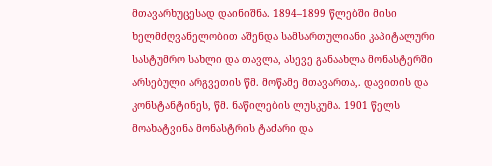მთავარხუცესად დაინიშნა. 1894–1899 წლებში მისი ხელმძღვანელობით აშენდა სამსართულიანი კაპიტალური სასტუმრო სახლი და თავლა, ასევე განაახლა მონასტერში არსებული არგვეთის წმ. მოწამე მთავართა,. დავითის და კონსტანტინეს, წმ. ნაწილების ლუსკუმა. 1901 წელს მოახატვინა მონასტრის ტაძარი და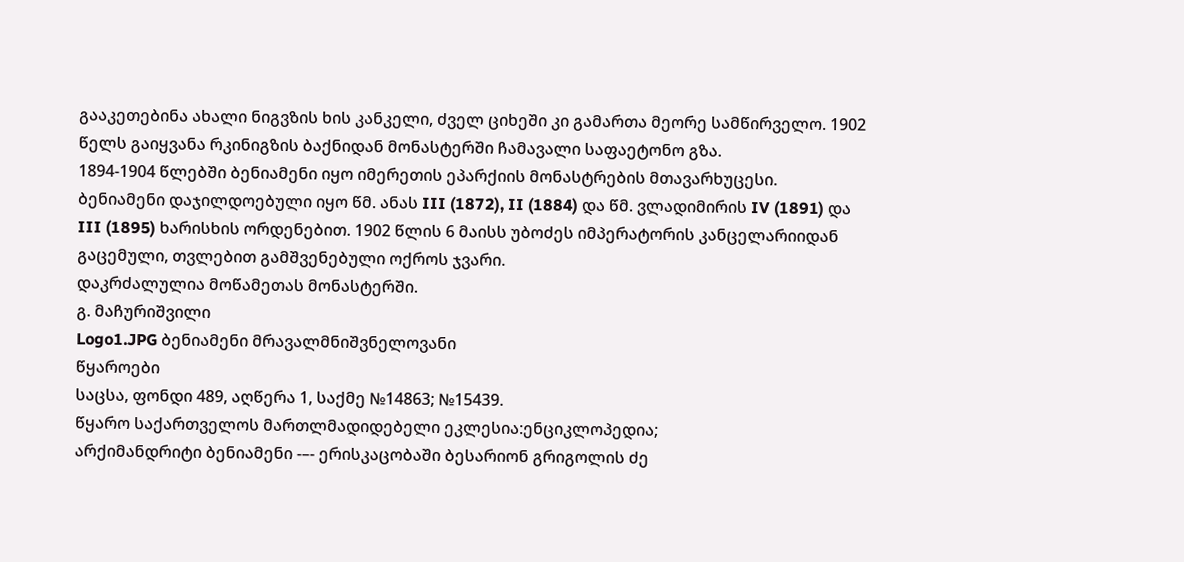გააკეთებინა ახალი ნიგვზის ხის კანკელი, ძველ ციხეში კი გამართა მეორე სამწირველო. 1902 წელს გაიყვანა რკინიგზის ბაქნიდან მონასტერში ჩამავალი საფაეტონო გზა.
1894-1904 წლებში ბენიამენი იყო იმერეთის ეპარქიის მონასტრების მთავარხუცესი.
ბენიამენი დაჯილდოებული იყო წმ. ანას III (1872), II (1884) და წმ. ვლადიმირის IV (1891) და III (1895) ხარისხის ორდენებით. 1902 წლის 6 მაისს უბოძეს იმპერატორის კანცელარიიდან გაცემული, თვლებით გამშვენებული ოქროს ჯვარი.
დაკრძალულია მოწამეთას მონასტერში.
გ. მაჩურიშვილი
Logo1.JPG ბენიამენი მრავალმნიშვნელოვანი
წყაროები
საცსა, ფონდი 489, აღწერა 1, საქმე №14863; №15439.
წყარო საქართველოს მართლმადიდებელი ეკლესია:ენციკლოპედია;
არქიმანდრიტი ბენიამენი -–- ერისკაცობაში ბესარიონ გრიგოლის ძე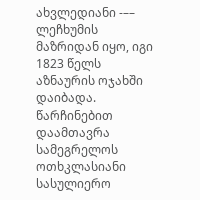ახვლედიანი -–– ლეჩხუმის მაზრიდან იყო, იგი 1823 წელს აზნაურის ოჯახში დაიბადა. წარჩინებით დაამთავრა სამეგრელოს ოთხკლასიანი სასულიერო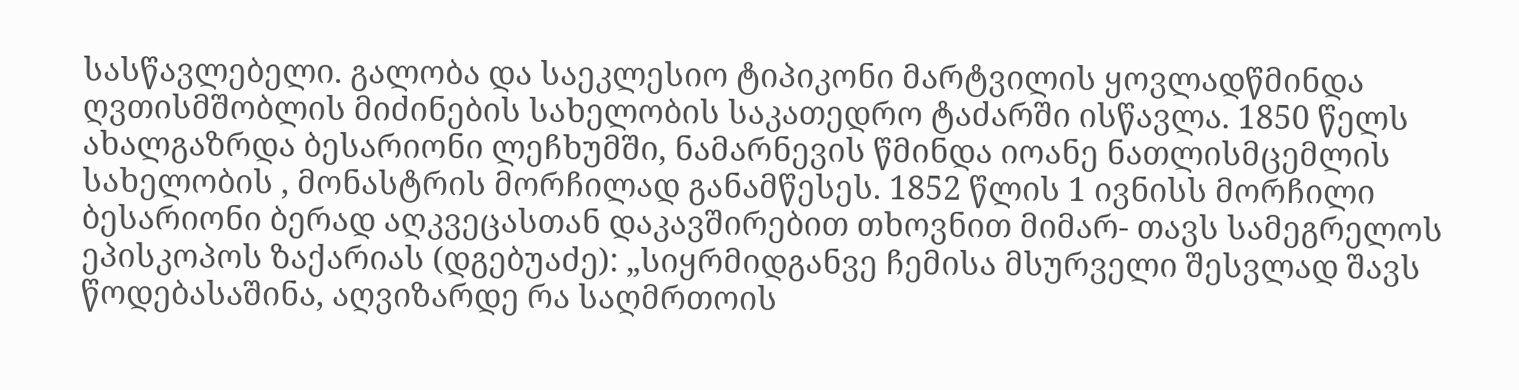სასწავლებელი. გალობა და საეკლესიო ტიპიკონი მარტვილის ყოვლადწმინდა ღვთისმშობლის მიძინების სახელობის საკათედრო ტაძარში ისწავლა. 1850 წელს ახალგაზრდა ბესარიონი ლეჩხუმში, ნამარნევის წმინდა იოანე ნათლისმცემლის სახელობის , მონასტრის მორჩილად განამწესეს. 1852 წლის 1 ივნისს მორჩილი ბესარიონი ბერად აღკვეცასთან დაკავშირებით თხოვნით მიმარ- თავს სამეგრელოს ეპისკოპოს ზაქარიას (დგებუაძე): „სიყრმიდგანვე ჩემისა მსურველი შესვლად შავს წოდებასაშინა, აღვიზარდე რა საღმრთოის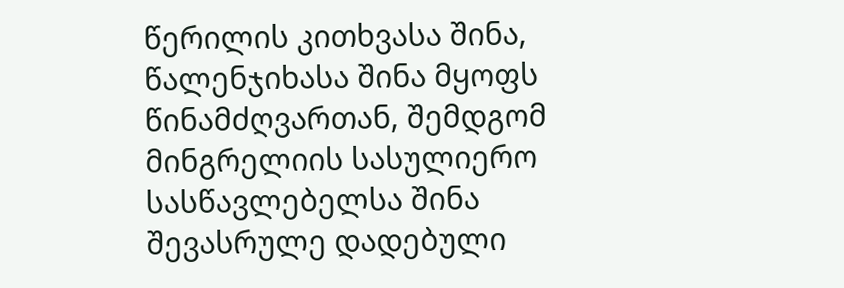წერილის კითხვასა შინა, წალენჯიხასა შინა მყოფს წინამძღვართან, შემდგომ მინგრელიის სასულიერო სასწავლებელსა შინა შევასრულე დადებული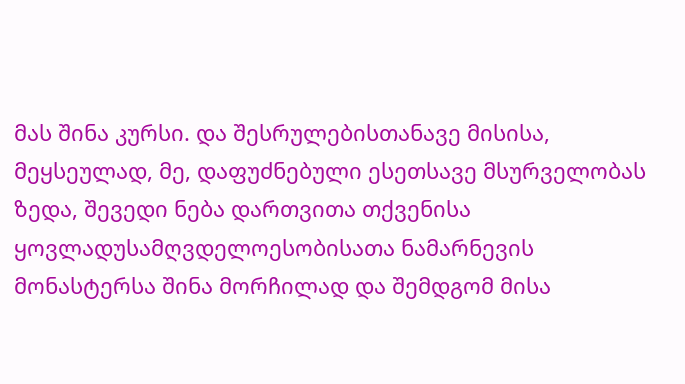მას შინა კურსი. და შესრულებისთანავე მისისა, მეყსეულად, მე, დაფუძნებული ესეთსავე მსურველობას ზედა, შევედი ნება დართვითა თქვენისა ყოვლადუსამღვდელოესობისათა ნამარნევის მონასტერსა შინა მორჩილად და შემდგომ მისა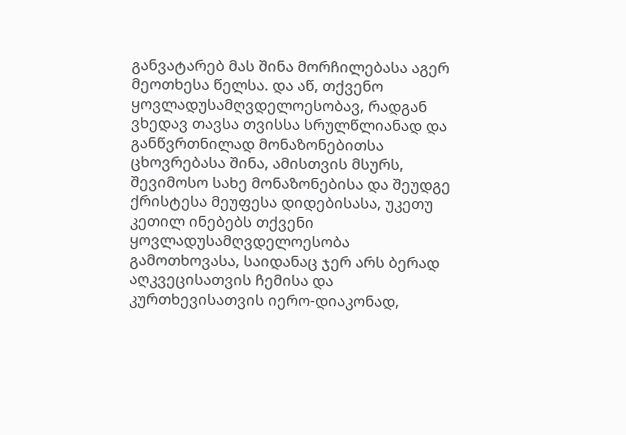განვატარებ მას შინა მორჩილებასა აგერ მეოთხესა წელსა. და აწ, თქვენო ყოვლადუსამღვდელოესობავ, რადგან ვხედავ თავსა თვისსა სრულწლიანად და განწვრთნილად მონაზონებითსა ცხოვრებასა შინა, ამისთვის მსურს, შევიმოსო სახე მონაზონებისა და შეუდგე ქრისტესა მეუფესა დიდებისასა, უკეთუ კეთილ ინებებს თქვენი ყოვლადუსამღვდელოესობა გამოთხოვასა, საიდანაც ჯერ არს ბერად აღკვეცისათვის ჩემისა და კურთხევისათვის იერო-დიაკონად,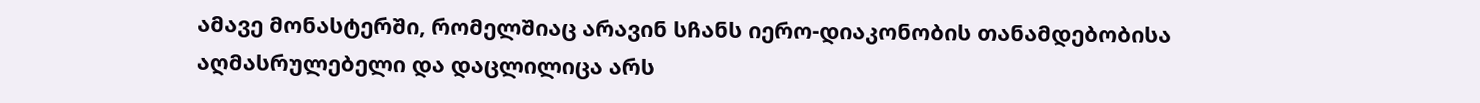ამავე მონასტერში, რომელშიაც არავინ სჩანს იერო-დიაკონობის თანამდებობისა აღმასრულებელი და დაცლილიცა არს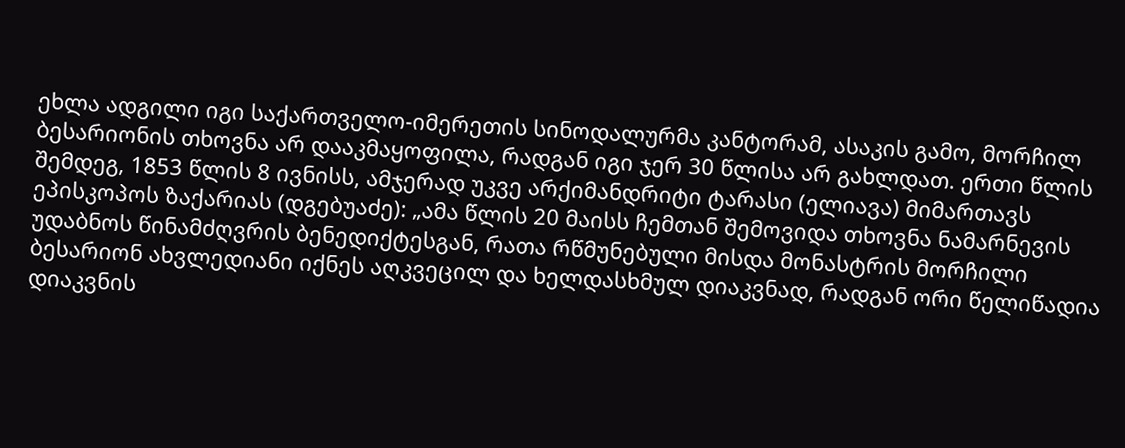ეხლა ადგილი იგი საქართველო-იმერეთის სინოდალურმა კანტორამ, ასაკის გამო, მორჩილ ბესარიონის თხოვნა არ დააკმაყოფილა, რადგან იგი ჯერ 30 წლისა არ გახლდათ. ერთი წლის შემდეგ, 1853 წლის 8 ივნისს, ამჯერად უკვე არქიმანდრიტი ტარასი (ელიავა) მიმართავს ეპისკოპოს ზაქარიას (დგებუაძე): „ამა წლის 20 მაისს ჩემთან შემოვიდა თხოვნა ნამარნევის უდაბნოს წინამძღვრის ბენედიქტესგან, რათა რწმუნებული მისდა მონასტრის მორჩილი ბესარიონ ახვლედიანი იქნეს აღკვეცილ და ხელდასხმულ დიაკვნად, რადგან ორი წელიწადია დიაკვნის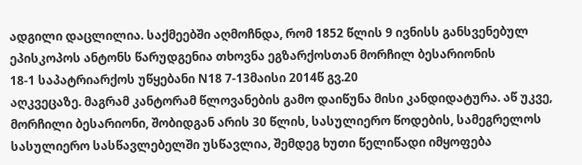ადგილი დაცლილია. საქმეებში აღმოჩნდა, რომ 1852 წლის 9 ივნისს განსვენებულ ეპისკოპოს ანტონს წარუდგენია თხოვნა ეგზარქოსთან მორჩილ ბესარიონის
18-1 საპატრიარქოს უწყებანი N18 7-13მაისი 2014წ გვ.20
აღკვეცაზე. მაგრამ კანტორამ წლოვანების გამო დაიწუნა მისი კანდიდატურა. აწ უკვე, მორჩილი ბესარიონი, შობიდგან არის 30 წლის, სასულიერო წოდების, სამეგრელოს სასულიერო სასწავლებელში უსწავლია, შემდეგ ხუთი წელიწადი იმყოფება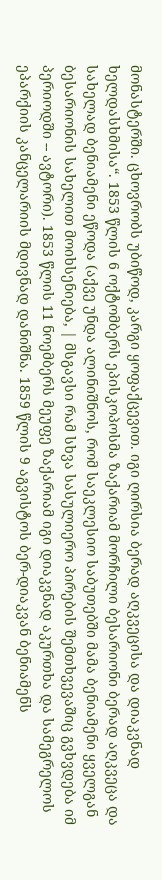მონასტერში. ცხოვრობს უბიწოდ, კარგი ყოფაქცევით. იგი ღირსია ბერად აღკვეცისა და დიაკვნად ხელდასხმისა“. 1853 წლის 6 ოქტომბერს ეპისკოპოსმა ზაქარიამ მორჩილი ბესარიონი ბერად აღკვეცა და სახელად ბენიამენი ეწოდა (აქვე უნდა ალინიშნოს, რომ საეკლესიო საბუთებში მამა ბენიამენი ყველგან ბესარიონის სახელით მოიხსენიება, | მსგავსი რამ სხვა სასულიერო პირების შემთხვევაშიც გვხვდება იმ პერიოდში -- ავტორი). 1853 წლის 11 ნოემბერს მეუფე ზაქარიამ იგი დიაკვნად აკურთხა და სამეგრელოს ეპარქიის კანცელარიის მდივნად დანიშნა. 1859 წლის 9 აგვისტოს ბერ-დიაკვან ბენიამენს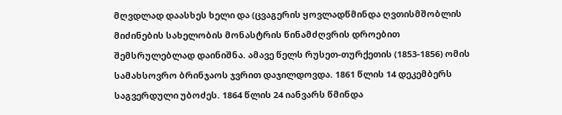მღვდლად დაასხეს ხელი და (ცვაგერის ყოვლადწმინდა ღვთისმშობლის მიძინების სახელობის მონასტრის წინამძღვრის დროებით შემსრულებლად დაინიშნა. ამავე წელს რუსეთ-თურქეთის (1853-1856) ომის სამახსოვრო ბრინჯაოს ჯვრით დაჯილდოვდა. 1861 წლის 14 დეკემბერს საგვერდული უბოძეს. 1864 წლის 24 იანვარს წმინდა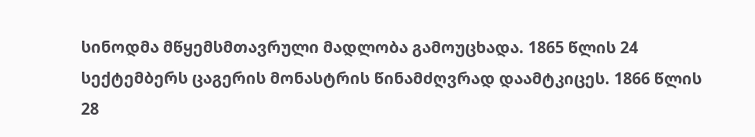სინოდმა მწყემსმთავრული მადლობა გამოუცხადა. 1865 წლის 24 სექტემბერს ცაგერის მონასტრის წინამძღვრად დაამტკიცეს. 1866 წლის 28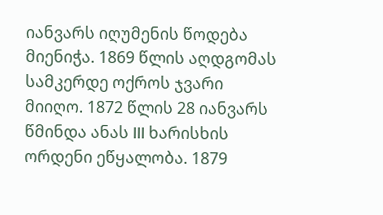იანვარს იღუმენის წოდება მიენიჭა. 1869 წლის აღდგომას სამკერდე ოქროს ჯვარი მიიღო. 1872 წლის 28 იანვარს წმინდა ანას III ხარისხის ორდენი ეწყალობა. 1879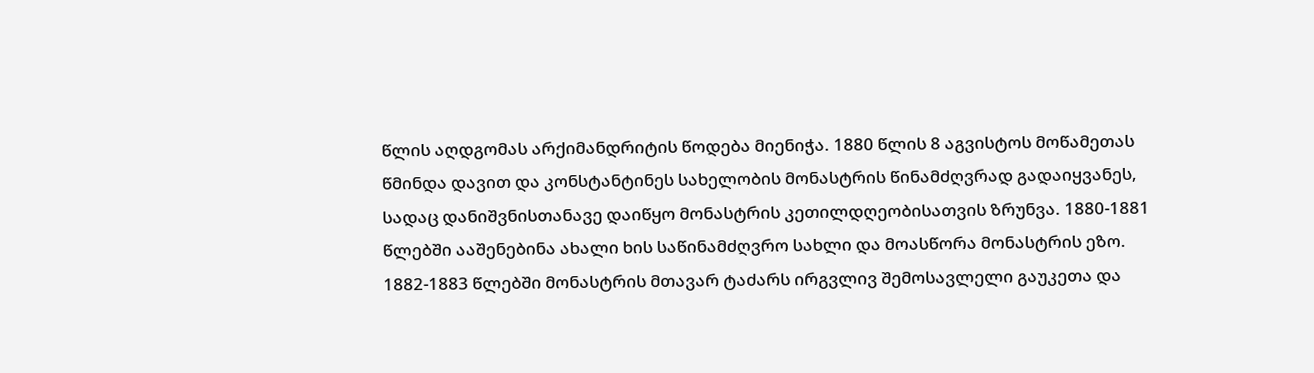წლის აღდგომას არქიმანდრიტის წოდება მიენიჭა. 1880 წლის 8 აგვისტოს მოწამეთას წმინდა დავით და კონსტანტინეს სახელობის მონასტრის წინამძღვრად გადაიყვანეს, სადაც დანიშვნისთანავე დაიწყო მონასტრის კეთილდღეობისათვის ზრუნვა. 1880-1881 წლებში ააშენებინა ახალი ხის საწინამძღვრო სახლი და მოასწორა მონასტრის ეზო. 1882-1883 წლებში მონასტრის მთავარ ტაძარს ირგვლივ შემოსავლელი გაუკეთა და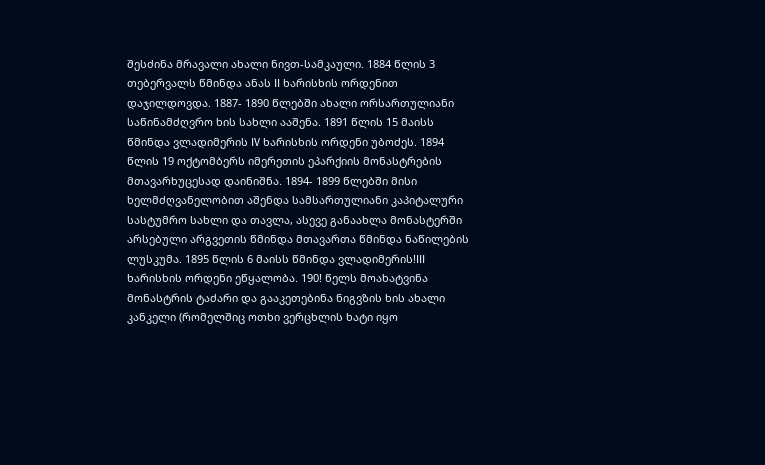შესძინა მრავალი ახალი ნივთ-სამკაული. 1884 წლის 3 თებერვალს წმინდა ანას II ხარისხის ორდენით დაჯილდოვდა. 1887- 1890 წლებში ახალი ორსართულიანი საწინამძღვრო ხის სახლი ააშენა. 1891 წლის 15 მაისს წმინდა ვლადიმერის IV ხარისხის ორდენი უბოძეს. 1894 წლის 19 ოქტომბერს იმერეთის ეპარქიის მონასტრების მთავარხუცესად დაინიშნა. 1894- 1899 წლებში მისი ხელმძღვანელობით აშენდა სამსართულიანი კაპიტალური სასტუმრო სახლი და თავლა, ასევე განაახლა მონასტერში არსებული არგვეთის წმინდა მთავართა წმინდა ნაწილების ლუსკუმა. 1895 წლის 6 მაისს წმინდა ვლადიმერის!III ხარისხის ორდენი ეწყალობა. 190! წელს მოახატვინა მონასტრის ტაძარი და გააკეთებინა ნიგვზის ხის ახალი კანკელი (რომელშიც ოთხი ვერცხლის ხატი იყო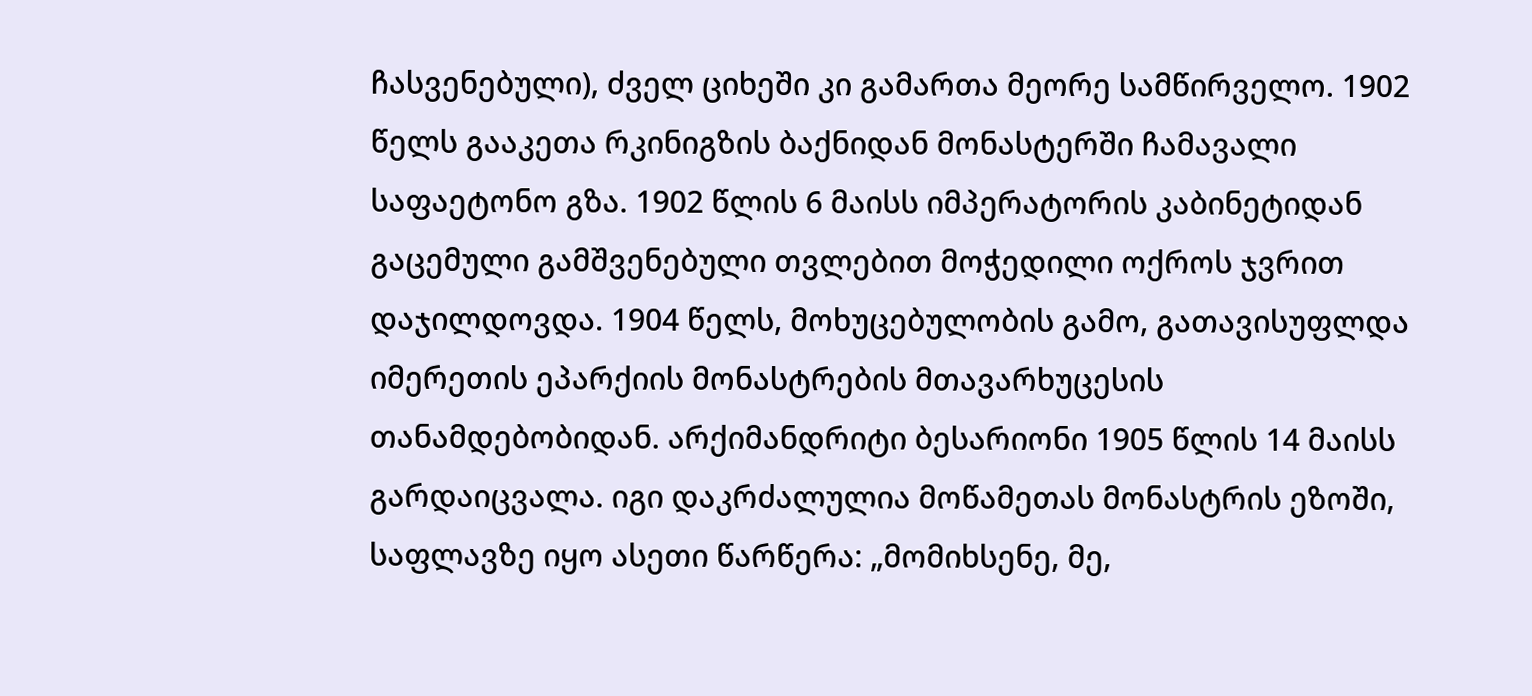ჩასვენებული), ძველ ციხეში კი გამართა მეორე სამწირველო. 1902 წელს გააკეთა რკინიგზის ბაქნიდან მონასტერში ჩამავალი საფაეტონო გზა. 1902 წლის 6 მაისს იმპერატორის კაბინეტიდან გაცემული გამშვენებული თვლებით მოჭედილი ოქროს ჯვრით დაჯილდოვდა. 1904 წელს, მოხუცებულობის გამო, გათავისუფლდა იმერეთის ეპარქიის მონასტრების მთავარხუცესის თანამდებობიდან. არქიმანდრიტი ბესარიონი 1905 წლის 14 მაისს გარდაიცვალა. იგი დაკრძალულია მოწამეთას მონასტრის ეზოში, საფლავზე იყო ასეთი წარწერა: „მომიხსენე, მე,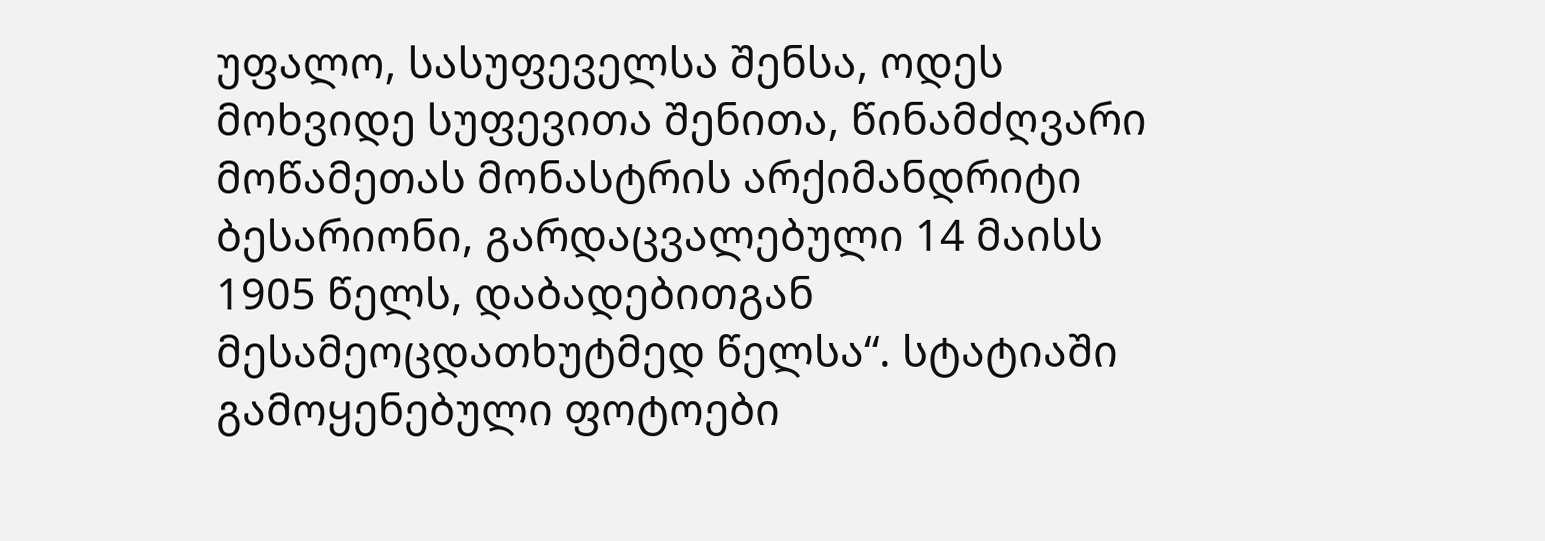უფალო, სასუფეველსა შენსა, ოდეს მოხვიდე სუფევითა შენითა, წინამძღვარი მოწამეთას მონასტრის არქიმანდრიტი ბესარიონი, გარდაცვალებული 14 მაისს 1905 წელს, დაბადებითგან მესამეოცდათხუტმედ წელსა“. სტატიაში გამოყენებული ფოტოები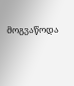მოგვაწოდა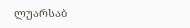ლუარსაბ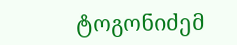ტოგონიძემ